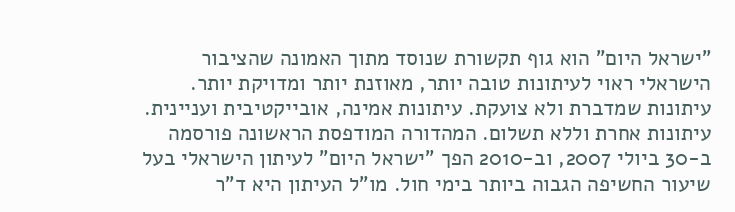"ישראל היום" הוא גוף תקשורת שנוסד מתוך האמונה שהציבור הישראלי ראוי לעיתונות טובה יותר, מאוזנת יותר ומדויקת יותר. עיתונות שמדברת ולא צועקת. עיתונות אמינה, אובייקטיבית ועניינית. עיתונות אחרת וללא תשלום. המהדורה המודפסת הראשונה פורסמה ב-30 ביולי 2007, וב-2010 הפך "ישראל היום" לעיתון הישראלי בעל שיעור החשיפה הגבוה ביותר בימי חול. מו"ל העיתון היא ד"ר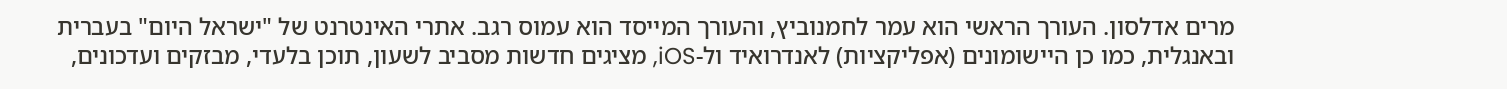מרים אדלסון. העורך הראשי הוא עמר לחמנוביץ, והעורך המייסד הוא עמוס רגב. אתרי האינטרנט של "ישראל היום" בעברית ובאנגלית, כמו כן היישומונים (אפליקציות) לאנדרואיד ול-iOS, מציגים חדשות מסביב לשעון, תוכן בלעדי, מבזקים ועדכונים,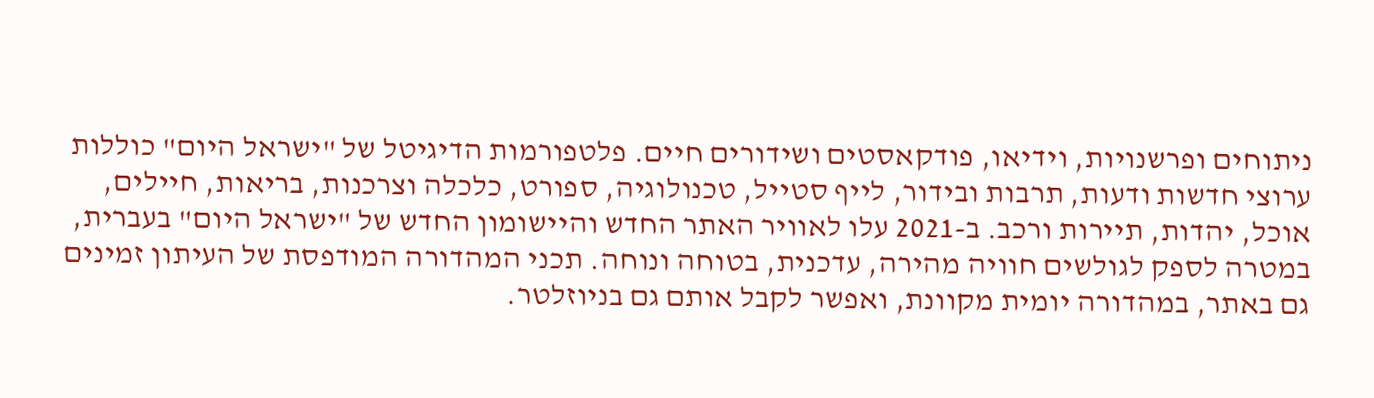ניתוחים ופרשנויות, וידיאו, פודקאסטים ושידורים חיים. פלטפורמות הדיגיטל של "ישראל היום" כוללות ערוצי חדשות ודעות, תרבות ובידור, לייף סטייל, טכנולוגיה, ספורט, כלכלה וצרכנות, בריאות, חיילים, אוכל, יהדות, תיירות ורכב. ב-2021 עלו לאוויר האתר החדש והיישומון החדש של "ישראל היום" בעברית, במטרה לספק לגולשים חוויה מהירה, עדכנית, בטוחה ונוחה. תכני המהדורה המודפסת של העיתון זמינים גם באתר, במהדורה יומית מקוונת, ואפשר לקבל אותם גם בניוזלטר.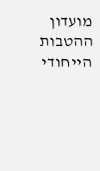מועדון ההטבות הייחודי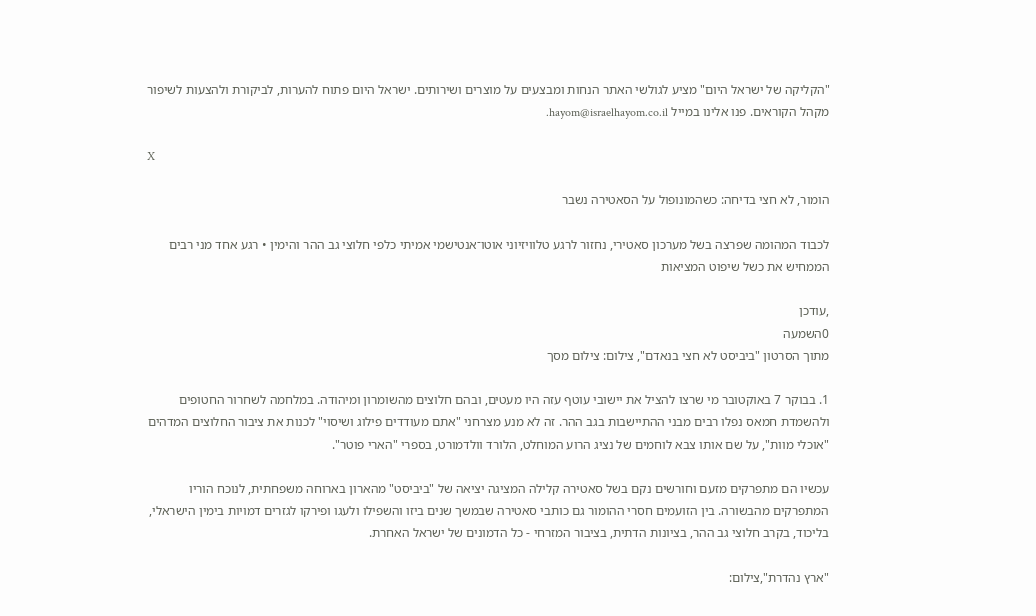"הקליקה של ישראל היום" מציע לגולשי האתר הנחות ומבצעים על מוצרים ושירותים. ישראל היום פתוח להערות, לביקורת ולהצעות לשיפור מקהל הקוראים. פנו אלינו במייל hayom@israelhayom.co.il.

X

הומור, לא חצי בדיחה: כשהמונופול על הסאטירה נשבר

לכבוד המהומה שפרצה בשל מערכון סאטירי, נחזור לרגע טלוויזיוני אוטו־אנטישמי אמיתי כלפי חלוצי גב ההר והימין • רגע אחד מני רבים הממחיש את כשל שיפוט המציאות

,עודכן
0השמעה
מתוך הסרטון "ביביסט לא חצי בנאדם", צילום: צילום מסך

1. בבוקר 7 באוקטובר מי שרצו להציל את יישובי עוטף עזה היו מעטים, ובהם חלוצים מהשומרון ומיהודה. במלחמה לשחרור החטופים ולהשמדת חמאס נפלו רבים מבני ההתיישבות בגב ההר. זה לא מנע מצרחני "אתם מעודדים פילוג ושיסוי" לכנות את ציבור החלוצים המדהים "אוכלי מוות", על שם אותו צבא לוחמים של נציג הרוע המוחלט, הלורד וולדמורט, בספרי "הארי פוטר".

עכשיו הם מתפרקים מזעם וחורשים נקם בשל סאטירה קלילה המציגה יציאה של "ביביסט" מהארון בארוחה משפחתית, לנוכח הוריו המתפרקים מהבשורה. בין הזועמים חסרי ההומור גם כותבי סאטירה שבמשך שנים ביזו והשפילו ולעגו ופירקו לגזרים דמויות בימין הישראלי, בליכוד, בקרב חלוצי גב ההר, בציונות הדתית, בציבור המזרחי - כל הדמונים של ישראל האחרת.

"ארץ נהדרת",צילום: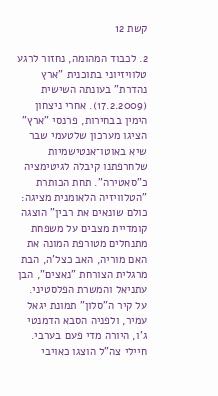קשת 12

2. לכבוד המהומה, נחזור לרגע טלוויזיוני בתוכנית "ארץ נהדרת" בעונתה השישית (17.2.2009). אחרי ניצחון הימין בבחירות, פרנסי "ארץ" הציגו מערכון שלטעמי שבר שיא באוטו־אנטישמיות שלחרפתנו קיבלה לגיטימציה כ"סאטירה". תחת הכותרת "הטלוויזיה הלאומנית מציגה: כולם שונאים את רבין" הוצגה קומדיית מצבים על משפחת מתנחלים מטורפת המונה את האם מוריה, האב כצל'ה, הבת מרגלית הצורחת "נאצים", הבן עתניאל והמשרת הפלסטיני. על קיר ה"סלון" תמונת יגאל עמיר, ולפניה הסבא הדמנטי ג'ו, היורה מדי פעם בערבי. חיילי צה"ל הוצגו כאויבי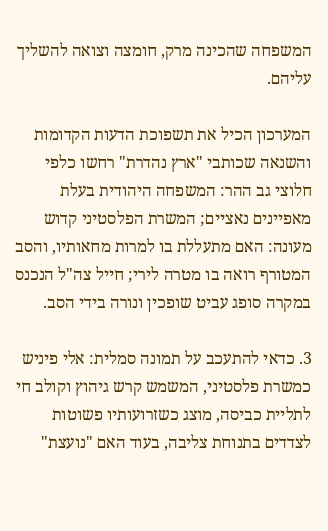המשפחה שהכינה מרק, חומצה וצואה להשליך עליהם.

המערכון הכיל את תשפוכת הדעות הקדומות והשנאה שכותבי "ארץ נהדרת" רחשו כלפי חלוצי גב ההר: המשפחה היהודית בעלת מאפיינים נאציים; המשרת הפלסטיני קדוש מעונה: האם מתעללת בו למרות מחאותיו, והסב המטורף רואה בו מטרה לירי; חייל צה"ל הנכנס במקרה סופג עביט שופכין ונורה בידי הסב.

3. כדאי להתעכב על תמונה סמלית: אלי פיניש כמשרת פלסטיני, המשמש קרש גיהוץ וקולב חי לתליית כביסה, מוצג כשזרועותיו פשוטות לצדדים בתנוחת צליבה, בעוד האם "נועצת"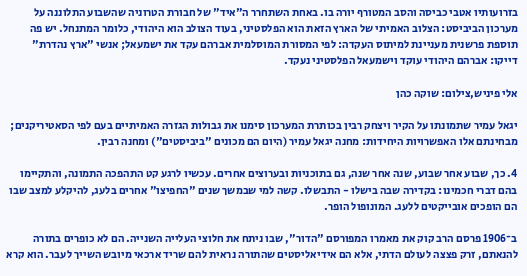בזרועותיו אטבי כביסה והסב המטורף יורה בו. באחת השתחרר ה"איד" של חבורת הטרוניה שהשבוע התלוננה על מערכון הביביסט: הצלוב האמיתי של הארץ הזאת הוא הפלסטיני, בעוד הצולב הוא היהודי, כלומר המתנחל. יש פה תוספת פרשנית מעניינת למיתוס העקדה: לפי המסורת המוסלמית אברהם עקד את ישמעאל; אנשי "ארץ נהדרת" דייקו: אברהם היהודי עוקד וישמעאל הפלסטיני נעקד.

אלי פיניש,צילום: שוקה כהן

יגאל עמיר שתמונתו על הקיר ויצחק רבין בכותרת המערכון סימנו את גבולות הגזרה האמיתיים בעם לפי הסאטיריקנים; מבחינתם אלו האפשרויות היחידות: מחנה יגאל עמיר (היום הם מכונים "ביביסטים") ומחנה רבין.

4. כך, שבוע אחר שבוע, שנה אחר שנה, גם בתוכניות ובערוצים אחרים. עכשיו לרגע קט התהפכה התמונה, והתקיימו בהם דברי חכמינו: בקדירה שבה בישלו - התבשלו. קשה למי שבמשך שנים "החפיצו" אחרים בלעג, להיקלע למצב שבו הם הופכים אובייקטים ללעג. המונופול הופר.

ב־1906 פרסם הרב קוק את מאמרו המפורסם "הדור", שבו ניתח את חלוצי העלייה השנייה. הם לא כופרים בתורה להנאתם, זרק פצצה לעולם הדתי, אלא הם אידיאליסטים שהתורה נראית להם שריד ארכאי מיובש השייך לעבר. הוא קרא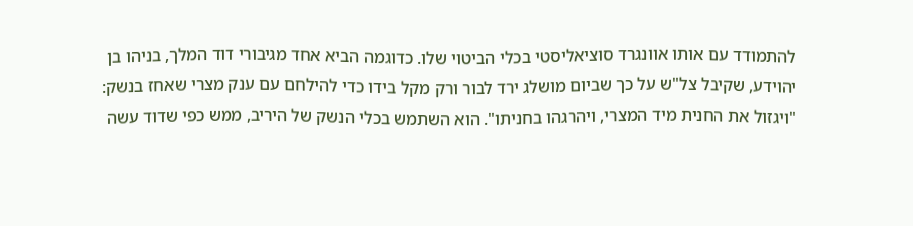להתמודד עם אותו אוונגרד סוציאליסטי בכלי הביטוי שלו. כדוגמה הביא אחד מגיבורי דוד המלך, בניהו בן יהוידע, שקיבל צל"ש על כך שביום מושלג ירד לבור ורק מקל בידו כדי להילחם עם ענק מצרי שאחז בנשק: "ויגזול את החנית מיד המצרי, ויהרגהו בחניתו". הוא השתמש בכלי הנשק של היריב, ממש כפי שדוד עשה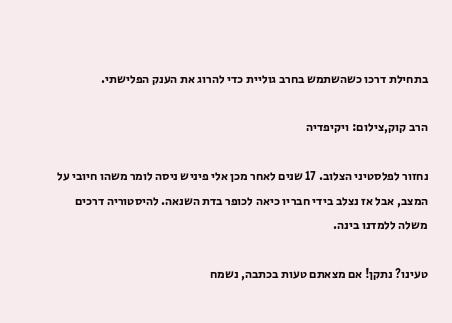בתחילת דרכו כשהשתמש בחרב גוליית כדי להרוג את הענק הפלישתי.

הרב קוק,צילום: ויקיפדיה

נחזור לפלסטיני הצלוב. 17 שנים לאחר מכן אלי פיניש ניסה לומר משהו חיובי על המצב, אבל אז נצלב בידי חבריו כיאה לכופר בדת השנאה. להיסטוריה דרכים משלה ללמדנו בינה.

טעינו? נתקן! אם מצאתם טעות בכתבה, נשמח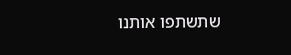שתשתפו אותנו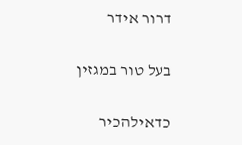דרור אידר

בעל טור במגזין

כדאילהכיר